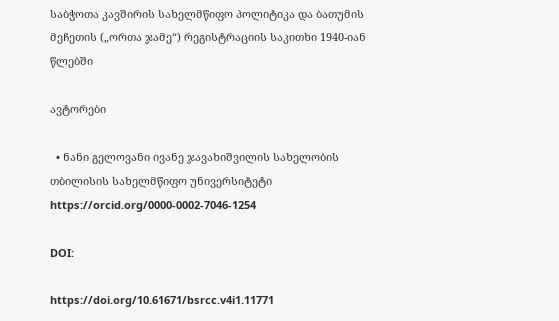საბჭოთა კავშირის სახელმწიფო პოლიტიკა და ბათუმის მეჩეთის („ორთა ჯამე“) რეგისტრაციის საკითხი 1940-იან წლებში

ავტორები

  • ნანი გელოვანი ივანე ჯავახიშვილის სახელობის თბილისის სახელმწიფო უნივერსიტეტი https://orcid.org/0000-0002-7046-1254

DOI:

https://doi.org/10.61671/bsrcc.v4i1.11771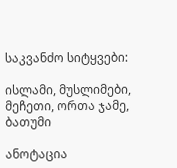საკვანძო სიტყვები:

ისლამი, მუსლიმები, მეჩეთი, ორთა ჯამე, ბათუმი

ანოტაცია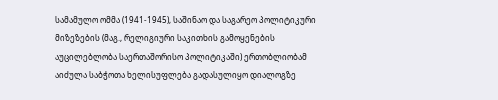სამამულო ომმა (1941-1945), საშინაო და საგარეო პოლიტიკური მიზეზების (მაგ., რელიგიური საკითხის გამოყენების აუცილებლობა საერთაშორისო პოლიტიკაში) ერთობლიობამ აიძულა საბჭოთა ხელისუფლება გადასულიყო დიალოგზე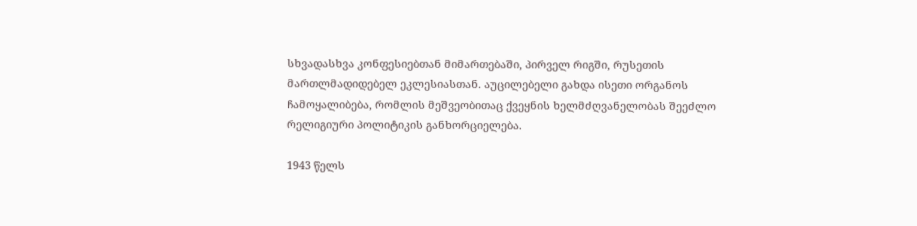სხვადასხვა კონფესიებთან მიმართებაში, პირველ რიგში, რუსეთის მართლმადიდებელ ეკლესიასთან. აუცილებელი გახდა ისეთი ორგანოს ჩამოყალიბება, რომლის მეშვეობითაც ქვეყნის ხელმძღვანელობას შეეძლო რელიგიური პოლიტიკის განხორციელება.

1943 წელს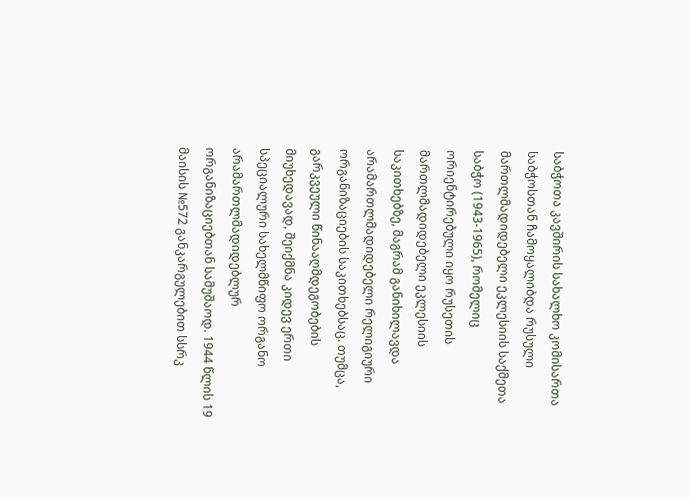საბჭოთა კავშირის სახალხო კომისართა საბჭოსთან ჩამოყალიბდა რუსული მართლმადიდებელი ეკლესიის საქმეთა საბჭო (1943-1965), რომელიც ორიენტირებული იყო რუსეთის მართლმადიდებელი ეკლესიის საკითხებზე, მაგრამ განიხილავდა არამართლმადიდებელი რელიგიური ორგანიზაციების საკითხებსაც. თუმცა, გარკვეული წინააღმდეგობების მიუხედავად, შეიქმნა კიდევ ერთი სპეციალური სახელმწიფო ორგანო არამართლმადიდებლურ ორგანიზაციებთან სამუშაოდ. 1944 წლის 19 მაისის №572 განკარგულებით სსრკ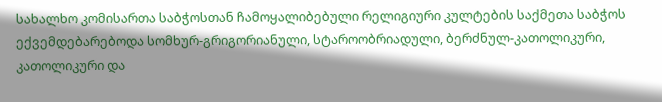სახალხო კომისართა საბჭოსთან ჩამოყალიბებული რელიგიური კულტების საქმეთა საბჭოს ექვემდებარებოდა სომხურ-გრიგორიანული, სტაროობრიადული, ბერძნულ-კათოლიკური, კათოლიკური და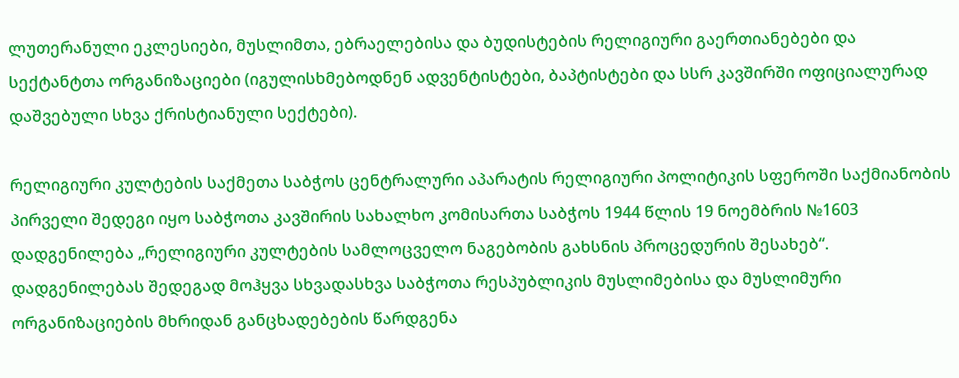ლუთერანული ეკლესიები, მუსლიმთა, ებრაელებისა და ბუდისტების რელიგიური გაერთიანებები და სექტანტთა ორგანიზაციები (იგულისხმებოდნენ ადვენტისტები, ბაპტისტები და სსრ კავშირში ოფიციალურად დაშვებული სხვა ქრისტიანული სექტები).

რელიგიური კულტების საქმეთა საბჭოს ცენტრალური აპარატის რელიგიური პოლიტიკის სფეროში საქმიანობის პირველი შედეგი იყო საბჭოთა კავშირის სახალხო კომისართა საბჭოს 1944 წლის 19 ნოემბრის №1603 დადგენილება „რელიგიური კულტების სამლოცველო ნაგებობის გახსნის პროცედურის შესახებ“. დადგენილებას შედეგად მოჰყვა სხვადასხვა საბჭოთა რესპუბლიკის მუსლიმებისა და მუსლიმური ორგანიზაციების მხრიდან განცხადებების წარდგენა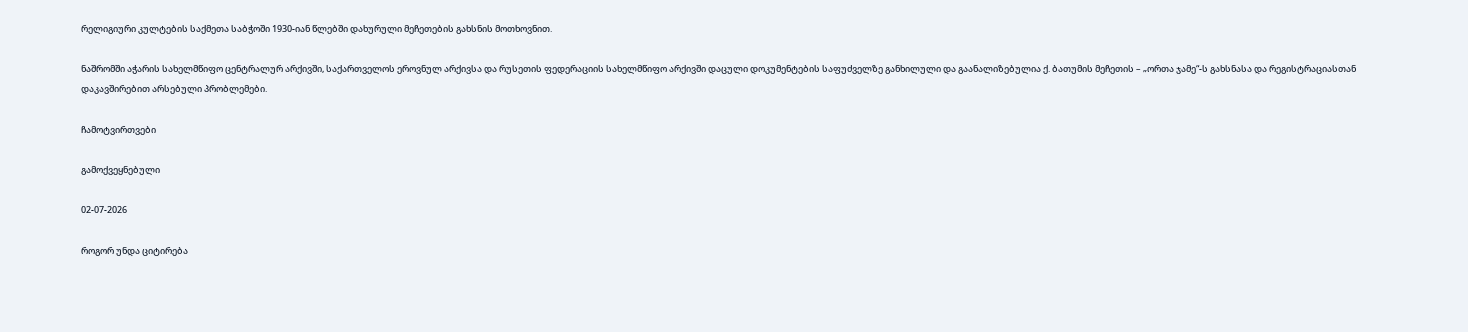რელიგიური კულტების საქმეთა საბჭოში 1930-იან წლებში დახურული მეჩეთების გახსნის მოთხოვნით.

ნაშრომში აჭარის სახელმწიფო ცენტრალურ არქივში, საქართველოს ეროვნულ არქივსა და რუსეთის ფედერაციის სახელმწიფო არქივში დაცული დოკუმენტების საფუძველზე განხილული და გაანალიზებულია ქ. ბათუმის მეჩეთის – „ორთა ჯამე“-ს გახსნასა და რეგისტრაციასთან დაკავშირებით არსებული პრობლემები.

ჩამოტვირთვები

გამოქვეყნებული

02-07-2026

როგორ უნდა ციტირება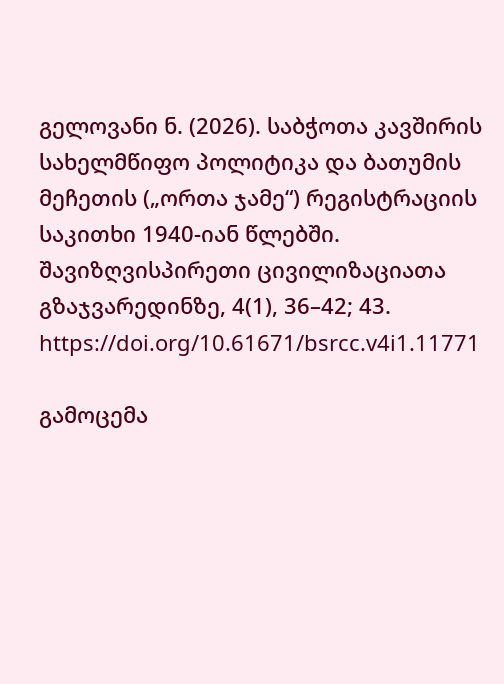გელოვანი ნ. (2026). საბჭოთა კავშირის სახელმწიფო პოლიტიკა და ბათუმის მეჩეთის („ორთა ჯამე“) რეგისტრაციის საკითხი 1940-იან წლებში. შავიზღვისპირეთი ცივილიზაციათა გზაჯვარედინზე, 4(1), 36–42; 43. https://doi.org/10.61671/bsrcc.v4i1.11771

გამოცემა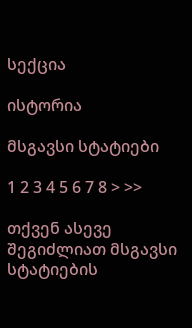სექცია

ისტორია

მსგავსი სტატიები

1 2 3 4 5 6 7 8 > >>

თქვენ ასევე შეგიძლიათ მსგავსი სტატიების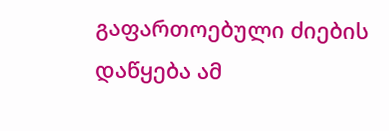გაფართოებული ძიების დაწყება ამ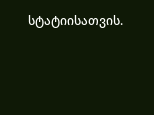სტატიისათვის.